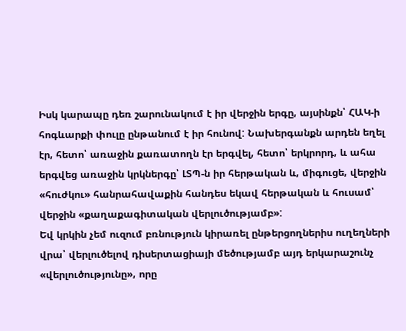Իսկ կարապը դեռ շարունակում է իր վերջին երգը, այսինքն՝ ՀԱԿ-ի հոգևարքի փուլը ընթանում է իր հունով: Նախերգանքն արդեն եղել էր, հետո՝ առաջին քառատողն էր երգվել, հետո՝ երկրորդ, և ահա երգվեց առաջին կրկներգը՝ ԼՏՊ-ն իր հերթական և, միգուցե, վերջին «հուժկու» հանրահավաքին հանդես եկավ հերթական և հուսամ՝ վերջին «քաղաքագիտական վերլուծությամբ»:
Եվ կրկին չեմ ուզում բռնություն կիրառել ընթերցողներիս ուղեղների վրա՝ վերլուծելով դիսերտացիայի մեծությամբ այդ երկարաշունչ «վերլուծությունը», որը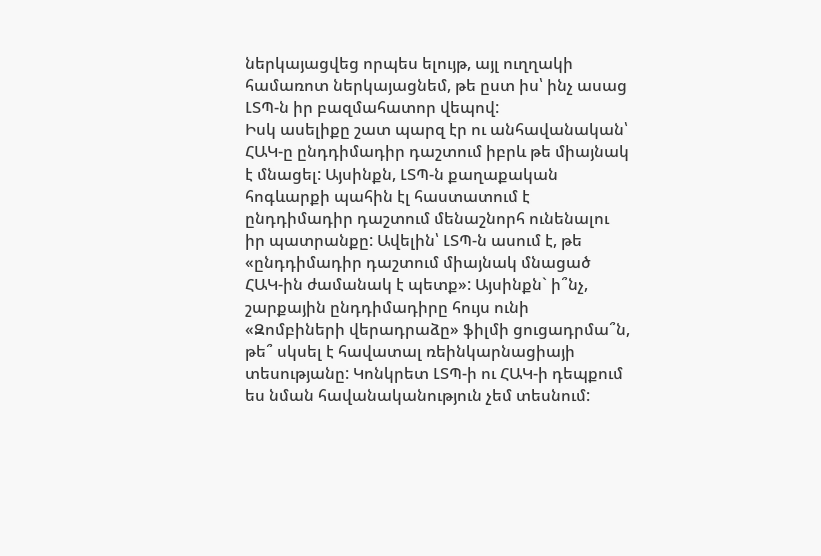ներկայացվեց որպես ելույթ, այլ ուղղակի համառոտ ներկայացնեմ, թե ըստ իս՝ ինչ ասաց ԼՏՊ-ն իր բազմահատոր վեպով:
Իսկ ասելիքը շատ պարզ էր ու անհավանական՝ ՀԱԿ-ը ընդդիմադիր դաշտում իբրև թե միայնակ է մնացել: Այսինքն, ԼՏՊ-ն քաղաքական հոգևարքի պահին էլ հաստատում է ընդդիմադիր դաշտում մենաշնորհ ունենալու իր պատրանքը: Ավելին՝ ԼՏՊ-ն ասում է, թե «ընդդիմադիր դաշտում միայնակ մնացած ՀԱԿ-ին ժամանակ է պետք»: Այսինքն` ի՞նչ, շարքային ընդդիմադիրը հույս ունի «Զոմբիների վերադրաձը» ֆիլմի ցուցադրմա՞ն, թե՞ սկսել է հավատալ ռեինկարնացիայի տեսությանը: Կոնկրետ ԼՏՊ-ի ու ՀԱԿ-ի դեպքում ես նման հավանականություն չեմ տեսնում: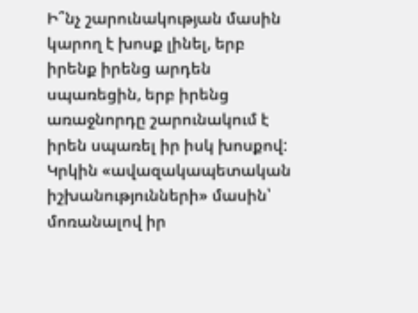Ի՞նչ շարունակության մասին կարող է խոսք լինել, երբ իրենք իրենց արդեն սպառեցին, երբ իրենց առաջնորդը շարունակում է իրեն սպառել իր իսկ խոսքով: Կրկին «ավազակապետական իշխանությունների» մասին՝ մոռանալով իր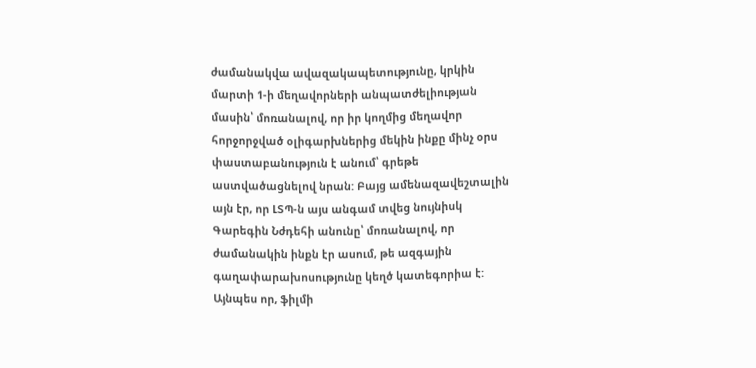ժամանակվա ավազակապետությունը, կրկին մարտի 1-ի մեղավորների անպատժելիության մասին՝ մոռանալով, որ իր կողմից մեղավոր հորջորջված օլիգարխներից մեկին ինքը մինչ օրս փաստաբանություն է անում՝ գրեթե աստվածացնելով նրան: Բայց ամենազավեշտալին այն էր, որ ԼՏՊ-ն այս անգամ տվեց նույնիսկ Գարեգին Նժդեհի անունը՝ մոռանալով, որ ժամանակին ինքն էր ասում, թե ազգային գաղափարախոսությունը կեղծ կատեգորիա է:
Այնպես որ, ֆիլմի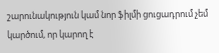շարունակություն կամ նոր ֆիլմի ցուցադրում չեմ կարծում, որ կարող է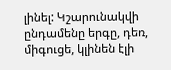լինել: Կշարունակվի ընդամենը երգը, դեռ, միգուցե, կլինեն էլի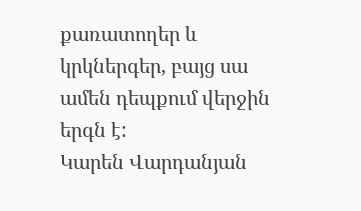քառատողեր և կրկներգեր, բայց սա ամեն դեպքում վերջին երգն է:
Կարեն Վարդանյան